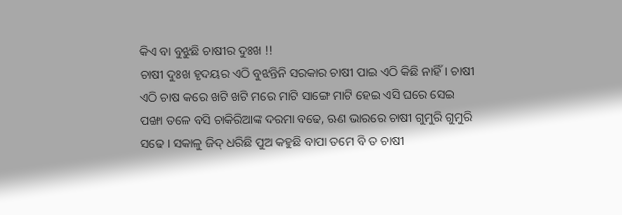କିଏ ବା ବୁଝୁଛି ଚାଷୀର ଦୁଃଖ !!
ଚାଷୀ ଦୁଃଖ ହୃଦୟର ଏଠି ବୁଝନ୍ତିନି ସରକାର ଚାଷୀ ପାଇ ଏଠି କିଛି ନାହିଁ। ଚାଷୀ ଏଠି ଚାଷ କରେ ଖଟି ଖଟି ମରେ ମାଟି ସାଙ୍ଗେ ମାଟି ହେଇ ଏସି ଘରେ ସେଇ ପଙ୍ଖା ତଳେ ବସି ଚାକିରିଆଙ୍କ ଦରମା ବଢେ, ଋଣ ଭାରରେ ଚାଷୀ ଗୁମୁରି ଗୁମୁରି ସଢେ । ସକାଳୁ ଜିଦ୍ ଧରିଛି ପୁଅ କହୁଛି ବାପା ତମେ ବି ତ ଚାଷୀ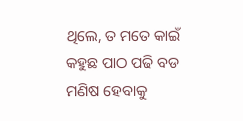ଥିଲେ, ତ ମତେ କାଇଁ କହୁଛ ପାଠ ପଢି ବଡ ମଣିଷ ହେବାକୁ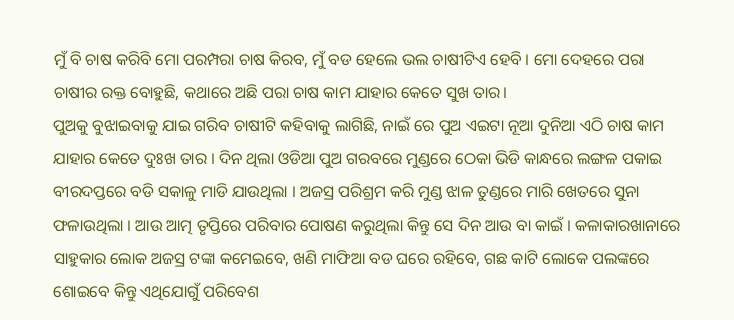ମୁଁ ବି ଚାଷ କରିବି ମୋ ପରମ୍ପରା ଚାଷ କିରବ, ମୁଁ ବଡ ହେଲେ ଭଲ ଚାଷୀଟିଏ ହେବି । ମୋ ଦେହରେ ପରା ଚାଷୀର ରକ୍ତ ବୋହୁଛି, କଥାରେ ଅଛି ପରା ଚାଷ କାମ ଯାହାର କେତେ ସୁଖ ତାର।
ପୁଅକୁ ବୁଝାଇବାକୁ ଯାଇ ଗରିବ ଚାଷୀଟି କହିବାକୁ ଲାଗିଛି, ନାଇଁ ରେ ପୁଅ ଏଇଟା ନୂଆ ଦୁନିଆ ଏଠି ଚାଷ କାମ ଯାହାର କେତେ ଦୁଃଖ ତାର । ଦିନ ଥିଲା ଓଡିଆ ପୁଅ ଗରବରେ ମୁଣ୍ଡରେ ଠେକା ଭିଡି କାନ୍ଧରେ ଲଙ୍ଗଳ ପକାଇ ବୀରଦପ୍ତରେ ବଡି ସକାଳୁ ମାଡି ଯାଉଥିଲା । ଅଜସ୍ର ପରିଶ୍ରମ କରି ମୁଣ୍ଡ ଝାଳ ତୁଣ୍ଡରେ ମାରି ଖେତରେ ସୁନା ଫଳାଉଥିଲା । ଆଉ ଆତ୍ମ ତୃପ୍ତିରେ ପରିବାର ପୋଷଣ କରୁଥିଲା କିନ୍ତୁ ସେ ଦିନ ଆଉ ବା କାଇଁ । କଳାକାରଖାନାରେ ସାହୁକାର ଲୋକ ଅଜସ୍ର ଟଙ୍କା କମେଇବେ, ଖଣି ମାଫିଆ ବଡ ଘରେ ରହିବେ, ଗଛ କାଟି ଲୋକେ ପଲଙ୍କରେ ଶୋଇବେ କିନ୍ତୁ ଏଥିଯୋଗୁଁ ପରିବେଶ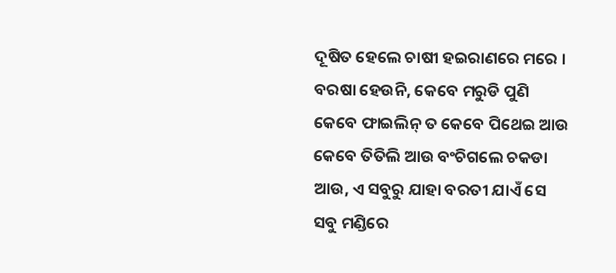ଦୂଷିତ ହେଲେ ଚାଷୀ ହଇରାଣରେ ମରେ । ବରଷା ହେଉନି, କେବେ ମରୁଡି ପୁଣି କେବେ ଫାଇଲିନ୍ ତ କେବେ ପିଥେଇ ଆଉ କେବେ ତିତିଲି ଆଉ ବଂଚିଗଲେ ଚକଡା ଆଉ, ଏ ସବୁରୁ ଯାହା ବରତୀ ଯାଏଁ ସେ ସବୁ ମଣ୍ଡିରେ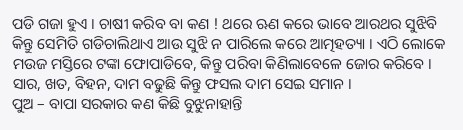ପଡି ଗଜା ହୁଏ । ଚାଷୀ କରିବ ବା କଣ ! ଥରେ ଋଣ କରେ ଭାବେ ଆରଥର ସୁଝିବି କିନ୍ତୁ ସେମିତି ଗଡିଚାଲିଥାଏ ଆଉ ସୁଝି ନ ପାରିଲେ କରେ ଆତ୍ମହତ୍ୟା । ଏଠି ଲୋକେ ମଉଜ ମସ୍ତିରେ ଟଙ୍କା ଫୋପାଡିବେ, କିନ୍ତୁ ପରିବା କିଣିଲାବେଳେ ଜୋର କରିବେ । ସାର, ଖତ, ବିହନ, ଦାମ ବଢୁଛି କିନ୍ତୁ ଫସଲ ଦାମ ସେଇ ସମାନ ।
ପୁଅ – ବାପା ସରକାର କଣ କିଛି ବୁଝୁନାହାନ୍ତି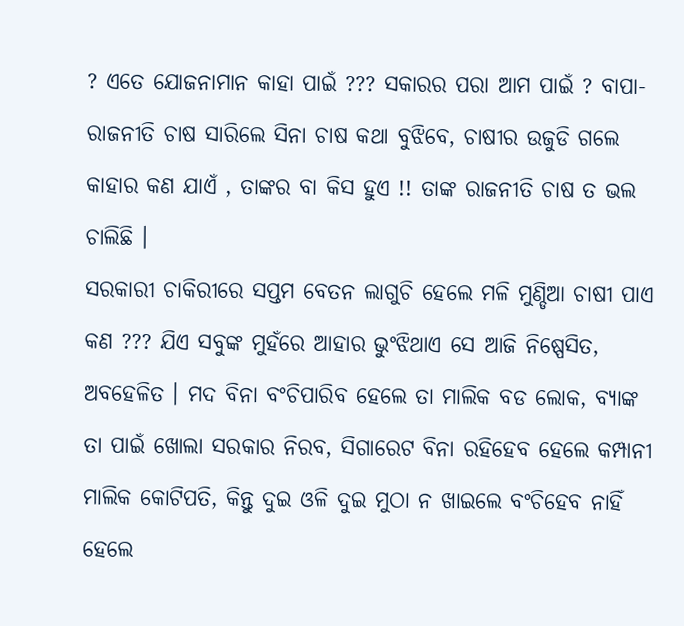? ଏତେ ଯୋଜନାମାନ କାହା ପାଇଁ ??? ସକାରର ପରା ଆମ ପାଇଁ ? ବାପା- ରାଜନୀତି ଚାଷ ସାରିଲେ ସିନା ଚାଷ କଥା ବୁଝିବେ, ଚାଷୀର ଉଜୁଡି ଗଲେ କାହାର କଣ ଯାଏଁ , ତାଙ୍କର ବା କିସ ହୁଏ !! ତାଙ୍କ ରାଜନୀତି ଚାଷ ତ ଭଲ ଚାଲିଛି ।
ସରକାରୀ ଚାକିରୀରେ ସପ୍ତମ ବେତନ ଲାଗୁଚି ହେଲେ ମଳି ମୁଣ୍ଡିଆ ଚାଷୀ ପାଏ କଣ ??? ଯିଏ ସବୁଙ୍କ ମୁହଁରେ ଆହାର ଭୁଂଝିଥାଏ ସେ ଆଜି ନିଷ୍ପେସିତ, ଅବହେଳିତ । ମଦ ବିନା ବଂଚିପାରିବ ହେଲେ ତା ମାଲିକ ବଡ ଲୋକ, ବ୍ୟାଙ୍କ ତା ପାଇଁ ଖୋଲା ସରକାର ନିରବ, ସିଗାରେଟ ବିନା ରହିହେବ ହେଲେ କମ୍ପାନୀ ମାଲିକ କୋଟିପତି, କିନ୍ତୁ ଦୁଇ ଓଳି ଦୁଇ ମୁଠା ନ ଖାଇଲେ ବଂଚିହେବ ନାହିଁ ହେଲେ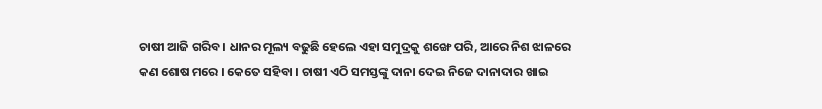ଚାଷୀ ଆଜି ଗରିବ । ଧାନର ମୂଲ୍ୟ ବଢୁଛି ହେଲେ ଏହା ସମୁଦ୍ରକୁ ଶଙ୍ଖେ ପରି, ଆରେ ନିଶ ଝାଳରେ କଣ ଶୋଷ ମରେ । କେତେ ସହିବା । ଚାଷୀ ଏଠି ସମସ୍ତଙ୍କୁ ଦାନା ଦେଇ ନିଜେ ଦାନାଦାର ଖାଇ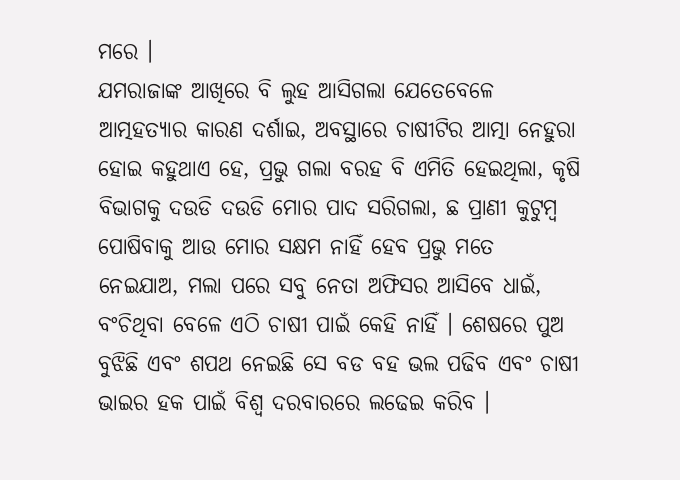ମରେ ।
ଯମରାଜାଙ୍କ ଆଖିରେ ବି ଲୁହ ଆସିଗଲା ଯେତେବେଳେ ଆତ୍ମହତ୍ୟାର କାରଣ ଦର୍ଶାଇ, ଅବସ୍ଥାରେ ଚାଷୀଟିର ଆତ୍ମା ନେହୁରା ହୋଇ କହୁଥାଏ ହେ, ପ୍ରଭୁ ଗଲା ବରହ ବି ଏମିତି ହେଇଥିଲା, କୃଷି ବିଭାଗକୁ ଦଉଡି ଦଉଡି ମୋର ପାଦ ସରିଗଲା, ଛ ପ୍ରାଣୀ କୁଟୁମ୍ବ ପୋଷିବାକୁ ଆଉ ମୋର ସକ୍ଷମ ନାହିଁ ହେବ ପ୍ରଭୁ ମତେ ନେଇଯାଅ, ମଲା ପରେ ସବୁ ନେତା ଅଫିସର ଆସିବେ ଧାଇଁ, ବଂଚିଥିବା ବେଳେ ଏଠି ଚାଷୀ ପାଇଁ କେହି ନାହିଁ । ଶେଷରେ ପୁଅ ବୁଝିଛି ଏବଂ ଶପଥ ନେଇଛି ସେ ବଡ ବହ ଭଲ ପଢିବ ଏବଂ ଚାଷୀ ଭାଇର ହକ ପାଇଁ ବିଶ୍ୱ ଦରବାରରେ ଲଢେଇ କରିବ ।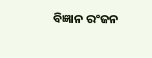ବିଜ୍ଞାନ ରଂଜନ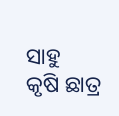ସାହୁ
କୃଷି ଛାତ୍ର